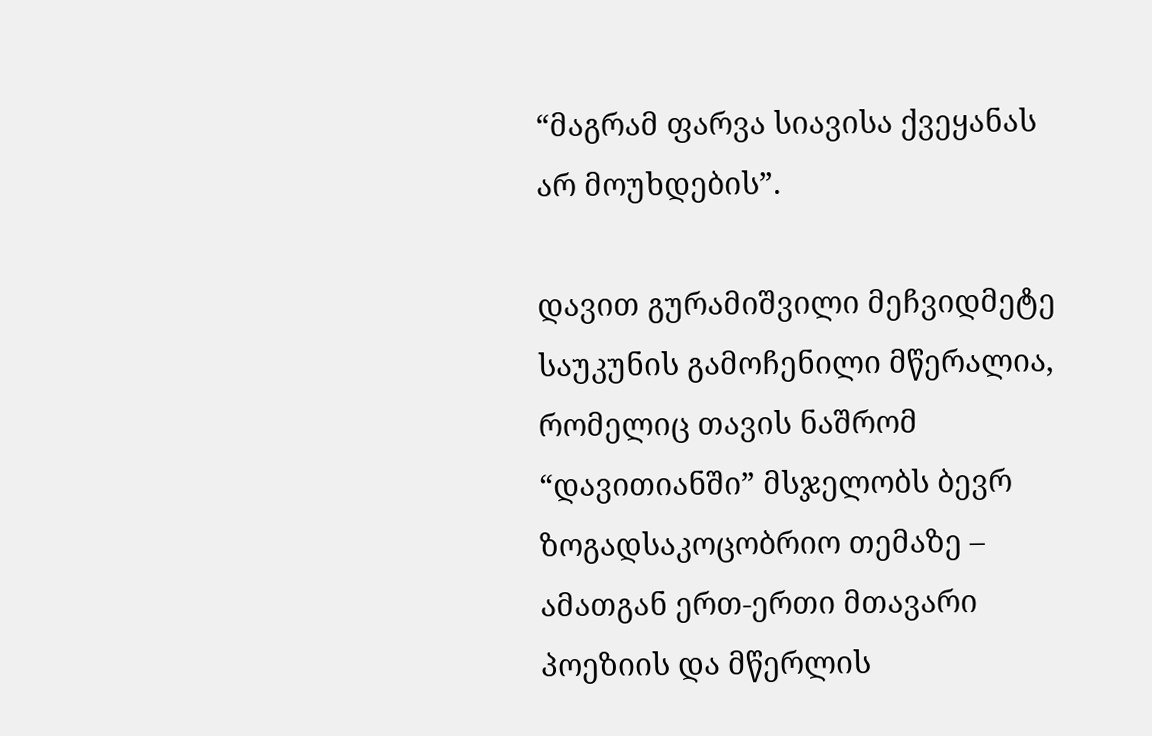“მაგრამ ფარვა სიავისა ქვეყანას არ მოუხდების”.

დავით გურამიშვილი მეჩვიდმეტე საუკუნის გამოჩენილი მწერალია, რომელიც თავის ნაშრომ “დავითიანში” მსჯელობს ბევრ ზოგადსაკოცობრიო თემაზე – ამათგან ერთ-ერთი მთავარი პოეზიის და მწერლის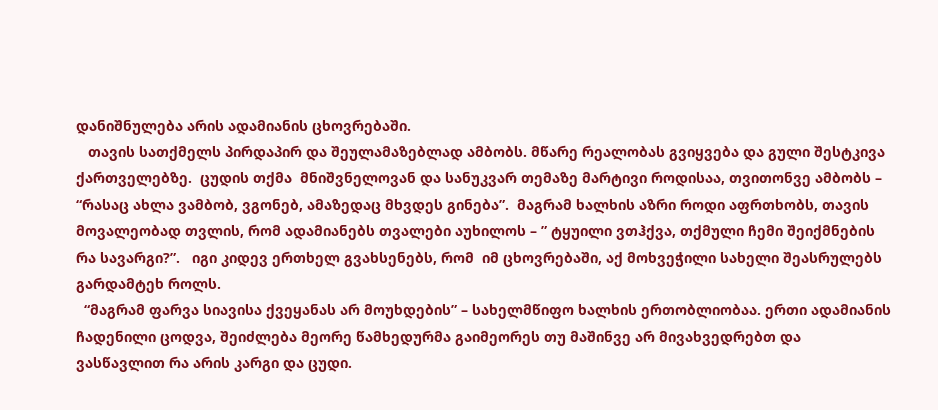დანიშნულება არის ადამიანის ცხოვრებაში.
   თავის სათქმელს პირდაპირ და შეულამაზებლად ამბობს. მწარე რეალობას გვიყვება და გული შესტკივა ქართველებზე.  ცუდის თქმა  მნიშვნელოვან და სანუკვარ თემაზე მარტივი როდისაა, თვითონვე ამბობს – “რასაც ახლა ვამბობ, ვგონებ, ამაზედაც მხვდეს გინება”.  მაგრამ ხალხის აზრი როდი აფრთხობს, თავის მოვალეობად თვლის, რომ ადამიანებს თვალები აუხილოს – ” ტყუილი ვთჰქვა, თქმული ჩემი შეიქმნების რა სავარგი?”.   იგი კიდევ ერთხელ გვახსენებს, რომ  იმ ცხოვრებაში, აქ მოხვეჭილი სახელი შეასრულებს გარდამტეხ როლს.
  “მაგრამ ფარვა სიავისა ქვეყანას არ მოუხდების” – სახელმწიფო ხალხის ერთობლიობაა. ერთი ადამიანის ჩადენილი ცოდვა, შეიძლება მეორე წამხედურმა გაიმეორეს თუ მაშინვე არ მივახვედრებთ და ვასწავლით რა არის კარგი და ცუდი.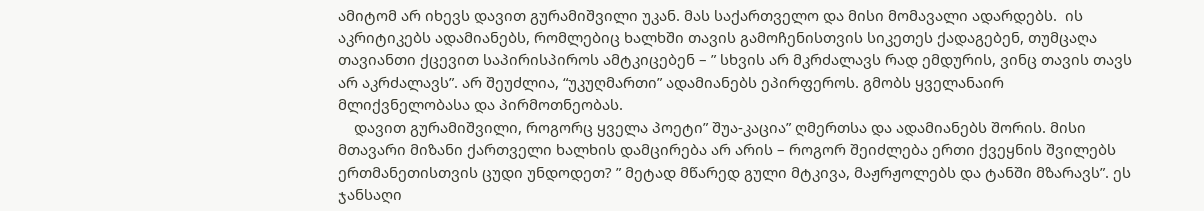ამიტომ არ იხევს დავით გურამიშვილი უკან. მას საქართველო და მისი მომავალი ადარდებს.  ის აკრიტიკებს ადამიანებს, რომლებიც ხალხში თავის გამოჩენისთვის სიკეთეს ქადაგებენ, თუმცაღა თავიანთი ქცევით საპირისპიროს ამტკიცებენ – ” სხვის არ მკრძალავს რად ემდურის, ვინც თავის თავს არ აკრძალავს”. არ შეუძლია, “უკუღმართი” ადამიანებს ეპირფეროს. გმობს ყველანაირ მლიქვნელობასა და პირმოთნეობას.
    დავით გურამიშვილი, როგორც ყველა პოეტი” შუა-კაცია” ღმერთსა და ადამიანებს შორის. მისი მთავარი მიზანი ქართველი ხალხის დამცირება არ არის – როგორ შეიძლება ერთი ქვეყნის შვილებს ერთმანეთისთვის ცუდი უნდოდეთ? ” მეტად მწარედ გული მტკივა, მაჟრჟოლებს და ტანში მზარავს”. ეს ჯანსაღი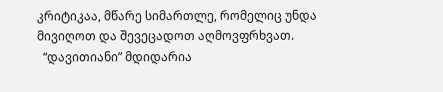კრიტიკაა, მწარე სიმართლე, რომელიც უნდა მივიღოთ და შევეცადოთ აღმოვფრხვათ.
  “დავითიანი” მდიდარია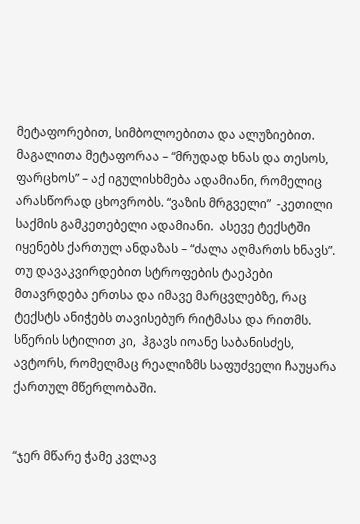მეტაფორებით, სიმბოლოებითა და ალუზიებით. მაგალითა მეტაფორაა – “მრუდად ხნას და თესოს, ფარცხოს” – აქ იგულისხმება ადამიანი, რომელიც  არასწორად ცხოვრობს. “ვაზის მრგველი”  -კეთილი საქმის გამკეთებელი ადამიანი.  ასევე ტექსტში  იყენებს ქართულ ანდაზას – “ძალა აღმართს ხნავს”.  თუ დავაკვირდებით სტროფების ტაეპები მთავრდება ერთსა და იმავე მარცვლებზე, რაც ტექსტს ანიჭებს თავისებურ რიტმასა და რითმს. სწერის სტილით კი,  ჰგავს იოანე საბანისძეს,  ავტორს, რომელმაც რეალიზმს საფუძველი ჩაუყარა ქართულ მწერლობაში.


“ჯერ მწარე ჭამე კვლავ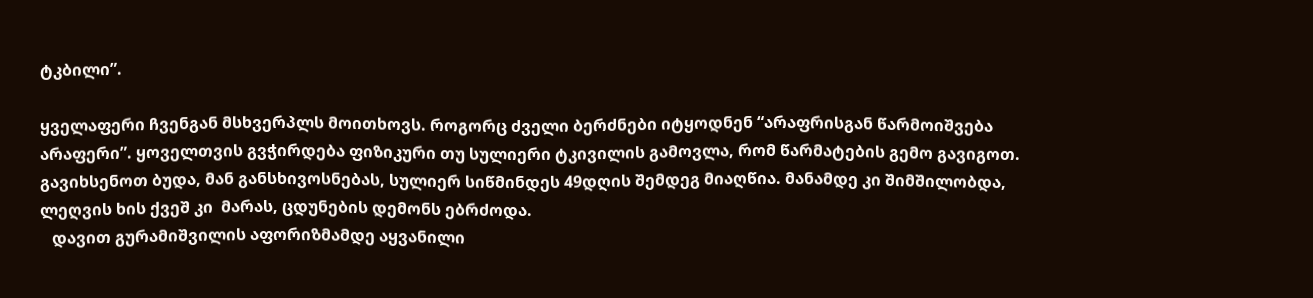ტკბილი”.

ყველაფერი ჩვენგან მსხვერპლს მოითხოვს. როგორც ძველი ბერძნები იტყოდნენ “არაფრისგან წარმოიშვება არაფერი”. ყოველთვის გვჭირდება ფიზიკური თუ სულიერი ტკივილის გამოვლა, რომ წარმატების გემო გავიგოთ. გავიხსენოთ ბუდა, მან განსხივოსნებას, სულიერ სიწმინდეს 49დღის შემდეგ მიაღწია. მანამდე კი შიმშილობდა,  ლეღვის ხის ქვეშ კი  მარას, ცდუნების დემონს ებრძოდა.
   დავით გურამიშვილის აფორიზმამდე აყვანილი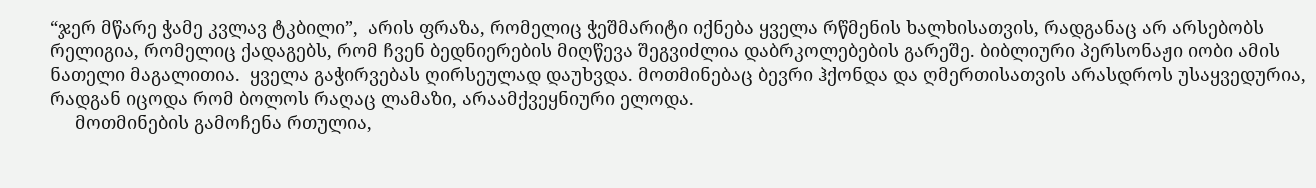“ჯერ მწარე ჭამე კვლავ ტკბილი”,  არის ფრაზა, რომელიც ჭეშმარიტი იქნება ყველა რწმენის ხალხისათვის, რადგანაც არ არსებობს რელიგია, რომელიც ქადაგებს, რომ ჩვენ ბედნიერების მიღწევა შეგვიძლია დაბრკოლებების გარეშე. ბიბლიური პერსონაჟი იობი ამის ნათელი მაგალითია.  ყველა გაჭირვებას ღირსეულად დაუხვდა. მოთმინებაც ბევრი ჰქონდა და ღმერთისათვის არასდროს უსაყვედურია, რადგან იცოდა რომ ბოლოს რაღაც ლამაზი, არაამქვეყნიური ელოდა.
     მოთმინების გამოჩენა რთულია,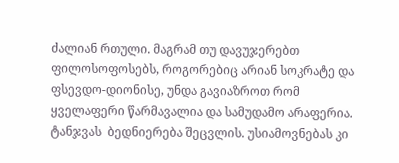ძალიან რთული. მაგრამ თუ დავუჯერებთ ფილოსოფოსებს, როგორებიც არიან სოკრატე და ფსევდო-დიონისე, უნდა გავიაზროთ რომ ყველაფერი წარმავალია და სამუდამო არაფერია. ტანჯვას  ბედნიერება შეცვლის. უსიამოვნებას კი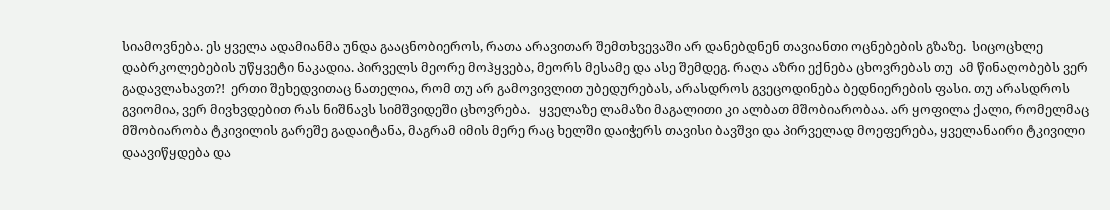სიამოვნება. ეს ყველა ადამიანმა უნდა გააცნობიეროს, რათა არავითარ შემთხვევაში არ დანებდნენ თავიანთი ოცნებების გზაზე.  სიცოცხლე დაბრკოლებების უწყვეტი ნაკადია. პირველს მეორე მოჰყვება, მეორს მესამე და ასე შემდეგ. რაღა აზრი ექნება ცხოვრებას თუ  ამ წინაღობებს ვერ გადავლახავთ?!  ერთი შეხედვითაც ნათელია, რომ თუ არ გამოვივლით უბედურებას, არასდროს გვეცოდინება ბედნიერების ფასი. თუ არასდროს გვიომია, ვერ მივხვდებით რას ნიშნავს სიმშვიდეში ცხოვრება.   ყველაზე ლამაზი მაგალითი კი ალბათ მშობიარობაა. არ ყოფილა ქალი, რომელმაც მშობიარობა ტკივილის გარეშე გადაიტანა, მაგრამ იმის მერე რაც ხელში დაიჭერს თავისი ბავშვი და პირველად მოეფერება, ყველანაირი ტკივილი დაავიწყდება და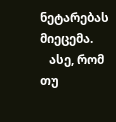ნეტარებას მიეცემა.
   ასე, რომ თუ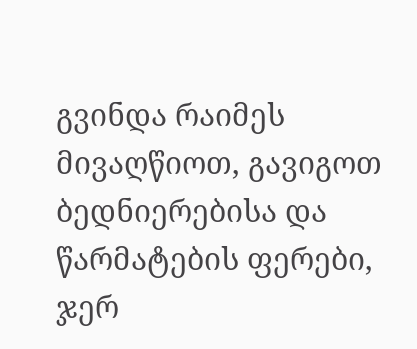გვინდა რაიმეს მივაღწიოთ, გავიგოთ ბედნიერებისა და წარმატების ფერები, ჯერ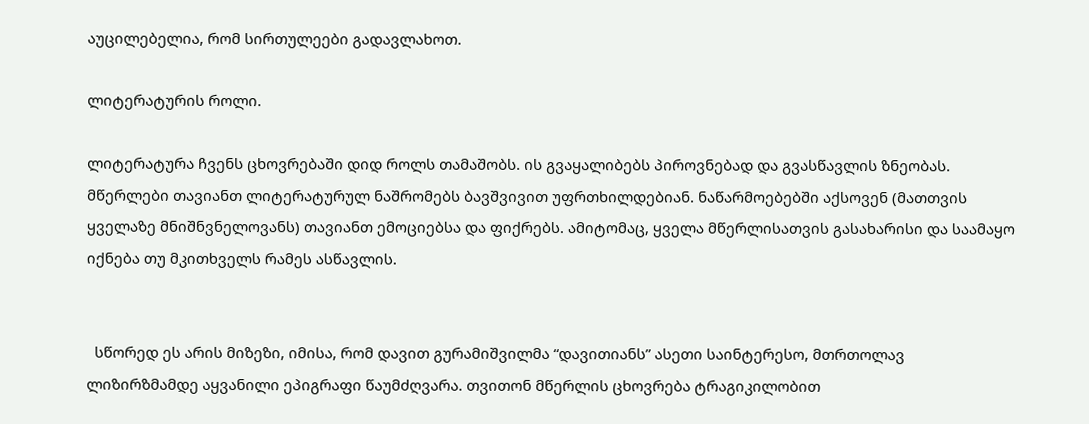აუცილებელია, რომ სირთულეები გადავლახოთ.

ლიტერატურის როლი.

ლიტერატურა ჩვენს ცხოვრებაში დიდ როლს თამაშობს. ის გვაყალიბებს პიროვნებად და გვასწავლის ზნეობას. მწერლები თავიანთ ლიტერატურულ ნაშრომებს ბავშვივით უფრთხილდებიან. ნაწარმოებებში აქსოვენ (მათთვის ყველაზე მნიშნვნელოვანს) თავიანთ ემოციებსა და ფიქრებს. ამიტომაც, ყველა მწერლისათვის გასახარისი და საამაყო იქნება თუ მკითხველს რამეს ასწავლის.


  სწორედ ეს არის მიზეზი, იმისა, რომ დავით გურამიშვილმა “დავითიანს” ასეთი საინტერესო, მთრთოლავ ლიზირზმამდე აყვანილი ეპიგრაფი წაუმძღვარა. თვითონ მწერლის ცხოვრება ტრაგიკილობით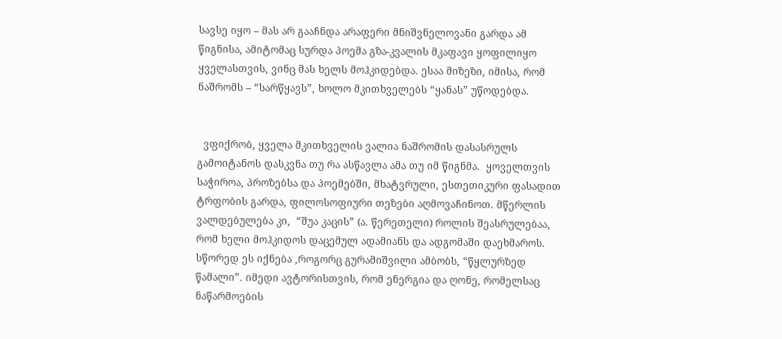სავსე იყო – მას არ გააჩნდა არაფერი მნიშვნელოვანი გარდა ამ წიგნისა, ამიტომაც სურდა პოემა გზა-კვალის მკაფავი ყოფილიყო ყველასთვის, ვინც მას ხელს მოჰკიდებდა. ესაა მიზეზი, იმისა, რომ ნაშრომს – “სარწყავს”, ხოლო მკითხველებს “ყანას” უწოდებდა.


  ვფიქრობ, ყველა მკითხველის ვალია ნაშრომის დასასრულს გამოიტანოს დასკვნა თუ რა ასწავლა ამა თუ იმ წიგნმა.  ყოველთვის საჭიროა, პროზებსა და პოემებში, მხატვრული, ესთეთიკური ფასადით ტრფობის გარდა, ფილოსოფიური თეზები აღმოვაჩინოთ. მწერლის ვალდებულება კი,  “შუა კაცის” (ა. წერეთელი) როლის შეასრულებაა, რომ ხელი მოჰკიდოს დაცემულ ადამიანს და ადგომაში დაეხმაროს. სწორედ ეს იქნება ,როგორც გურამიშვილი ამბობს, “წყლურზედ წამალი”. იმედი ავტორისთვის, რომ ენერგია და ღონე, რომელსაც ნაწარმოების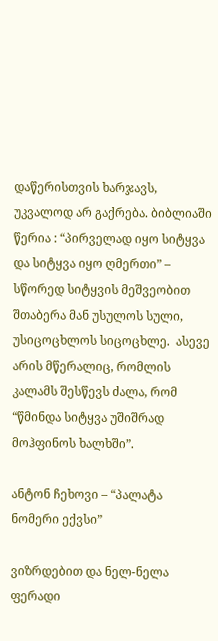დაწერისთვის ხარჯავს, უკვალოდ არ გაქრება. ბიბლიაში წერია : “პირველად იყო სიტყვა და სიტყვა იყო ღმერთი” – სწორედ სიტყვის მეშვეობით შთაბერა მან უსულოს სული, უსიცოცხლოს სიცოცხლე.  ასევე არის მწერალიც, რომლის კალამს შესწევს ძალა, რომ “წმინდა სიტყვა უშიშრად მოჰფინოს ხალხში”.

ანტონ ჩეხოვი – “პალატა ნომერი ექვსი”

ვიზრდებით და ნელ-ნელა ფერადი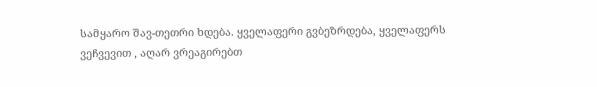სამყარო შავ-თეთრი ხდება. ყველაფერი გვბეზრდება, ყველაფერს ვეჩვევით , აღარ ვრეაგირებთ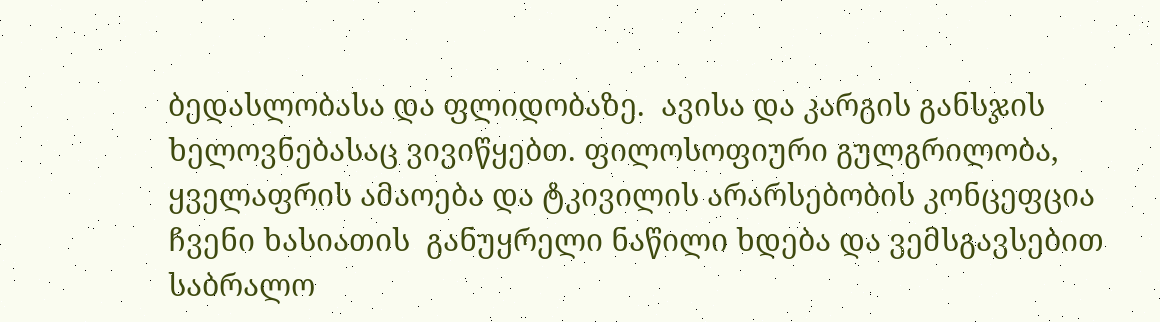ბედასლობასა და ფლიდობაზე.  ავისა და კარგის განსჯის ხელოვნებასაც ვივიწყებთ. ფილოსოფიური გულგრილობა, ყველაფრის ამაოება და ტკივილის არარსებობის კონცეფცია ჩვენი ხასიათის  განუყრელი ნაწილი ხდება და ვემსგავსებით საბრალო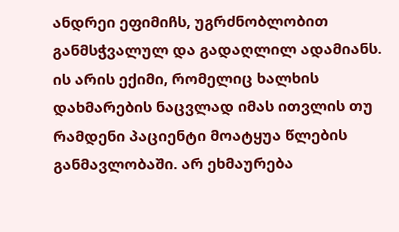ანდრეი ეფიმიჩს, უგრძნობლობით განმსჭვალულ და გადაღლილ ადამიანს. ის არის ექიმი, რომელიც ხალხის დახმარების ნაცვლად იმას ითვლის თუ რამდენი პაციენტი მოატყუა წლების განმავლობაში. არ ეხმაურება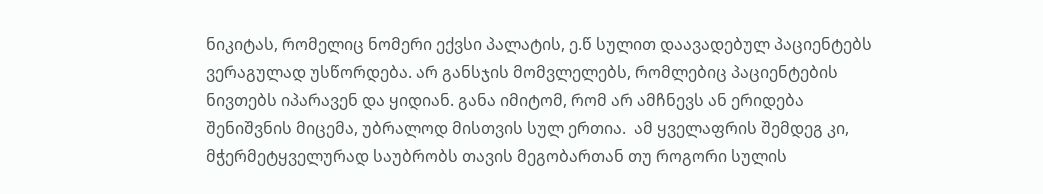ნიკიტას, რომელიც ნომერი ექვსი პალატის, ე.წ სულით დაავადებულ პაციენტებს ვერაგულად უსწორდება. არ განსჯის მომვლელებს, რომლებიც პაციენტების ნივთებს იპარავენ და ყიდიან. განა იმიტომ, რომ არ ამჩნევს ან ერიდება შენიშვნის მიცემა, უბრალოდ მისთვის სულ ერთია.  ამ ყველაფრის შემდეგ კი, მჭერმეტყველურად საუბრობს თავის მეგობართან თუ როგორი სულის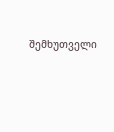შემხუთველი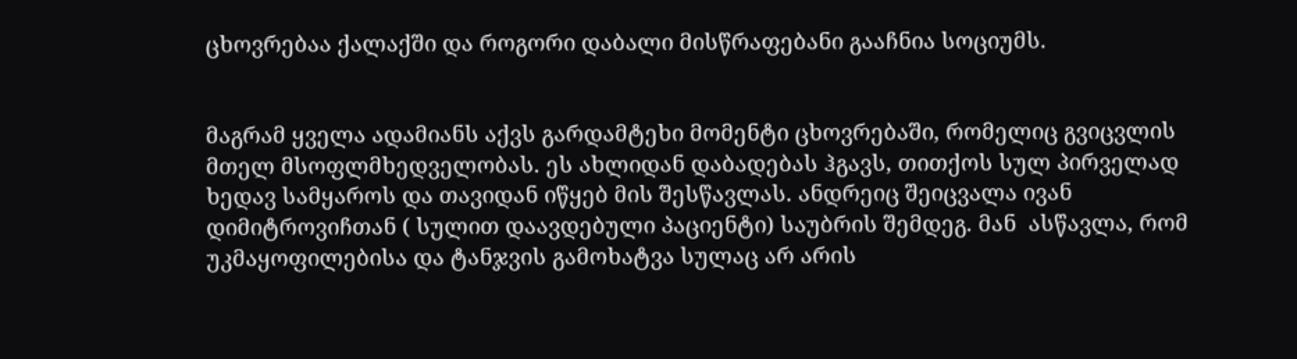ცხოვრებაა ქალაქში და როგორი დაბალი მისწრაფებანი გააჩნია სოციუმს.


მაგრამ ყველა ადამიანს აქვს გარდამტეხი მომენტი ცხოვრებაში, რომელიც გვიცვლის მთელ მსოფლმხედველობას. ეს ახლიდან დაბადებას ჰგავს, თითქოს სულ პირველად ხედავ სამყაროს და თავიდან იწყებ მის შესწავლას. ანდრეიც შეიცვალა ივან დიმიტროვიჩთან ( სულით დაავდებული პაციენტი) საუბრის შემდეგ. მან  ასწავლა, რომ უკმაყოფილებისა და ტანჯვის გამოხატვა სულაც არ არის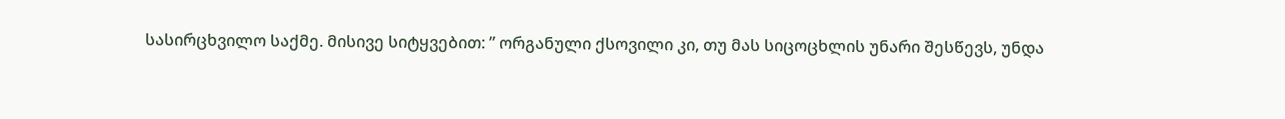სასირცხვილო საქმე. მისივე სიტყვებით: ” ორგანული ქსოვილი კი, თუ მას სიცოცხლის უნარი შესწევს, უნდა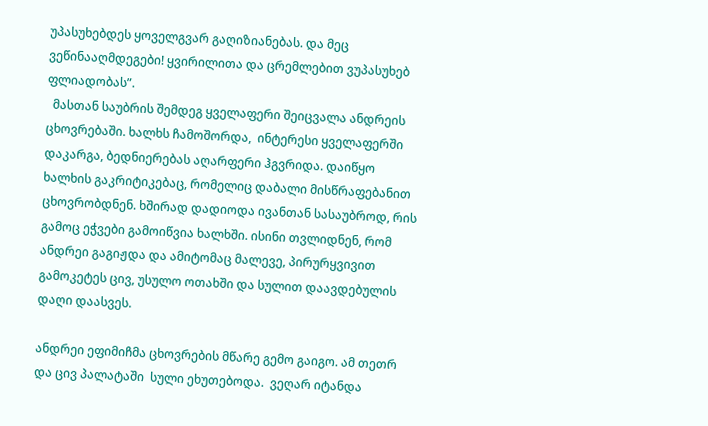უპასუხებდეს ყოველგვარ გაღიზიანებას. და მეც ვეწინააღმდეგები! ყვირილითა და ცრემლებით ვუპასუხებ  ფლიადობას”.
  მასთან საუბრის შემდეგ ყველაფერი შეიცვალა ანდრეის ცხოვრებაში. ხალხს ჩამოშორდა,  ინტერესი ყველაფერში დაკარგა, ბედნიერებას აღარფერი ჰგვრიდა. დაიწყო ხალხის გაკრიტიკებაც, რომელიც დაბალი მისწრაფებანით ცხოვრობდნენ. ხშირად დადიოდა ივანთან სასაუბროდ, რის გამოც ეჭვები გამოიწვია ხალხში. ისინი თვლიდნენ, რომ ანდრეი გაგიჟდა და ამიტომაც მალევე, პირურყვივით გამოკეტეს ცივ, უსულო ოთახში და სულით დაავდებულის დაღი დაასვეს.

ანდრეი ეფიმიჩმა ცხოვრების მწარე გემო გაიგო. ამ თეთრ და ცივ პალატაში  სული ეხუთებოდა.  ვეღარ იტანდა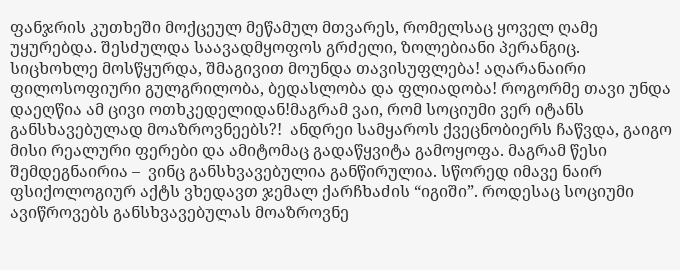ფანჯრის კუთხეში მოქცეულ მეწამულ მთვარეს, რომელსაც ყოველ ღამე უყურებდა. შესძულდა საავადმყოფოს გრძელი, ზოლებიანი პერანგიც.   სიცხოხლე მოსწყურდა, შმაგივით მოუნდა თავისუფლება! აღარანაირი ფილოსოფიური გულგრილობა, ბედასლობა და ფლიადობა! როგორმე თავი უნდა დაეღწია ამ ცივი ოთხკედელიდან!მაგრამ ვაი, რომ სოციუმი ვერ იტანს განსხავებულად მოაზროვნეებს?!  ანდრეი სამყაროს ქვეცნობიერს ჩაწვდა, გაიგო მისი რეალური ფერები და ამიტომაც გადაწყვიტა გამოყოფა. მაგრამ წესი შემდეგნაირია –  ვინც განსხვავებულია განწირულია. სწორედ იმავე ნაირ ფსიქოლოგიურ აქტს ვხედავთ ჯემალ ქარჩხაძის “იგიში”. როდესაც სოციუმი ავიწროვებს განსხვავებულას მოაზროვნე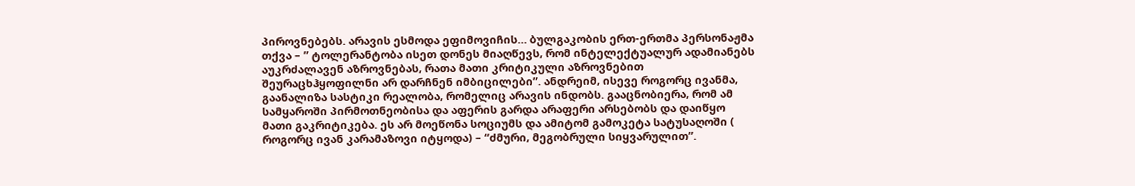პიროვნებებს. არავის ესმოდა ეფიმოვიჩის… ბულგაკობის ერთ-ერთმა პერსონაჟმა თქვა – ” ტოლერანტობა ისეთ დონეს მიაღწევს, რომ ინტელექტუალურ ადამიანებს აუკრძალავენ აზროვნებას, რათა მათი კრიტიკული აზროვნებით შეურაცხჰყოფილნი არ დარჩნენ იმბიცილები”. ანდრეიმ, ისევე როგორც ივანმა, გაანალიზა სასტიკი რეალობა, რომელიც არავის ინდობს. გააცნობიერა, რომ ამ სამყაროში პირმოთნეობისა და აფერის გარდა არაფერი არსებობს და დაიწყო მათი გაკრიტიკება. ეს არ მოეწონა სოციუმს და ამიტომ გამოკეტა სატუსაღოში ( როგორც ივან კარამაზოვი იტყოდა) – “ძმური, მეგობრული სიყვარულით”.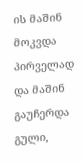ის მაშინ მოკვდა პირველად და მაშინ გაუჩერდა გული,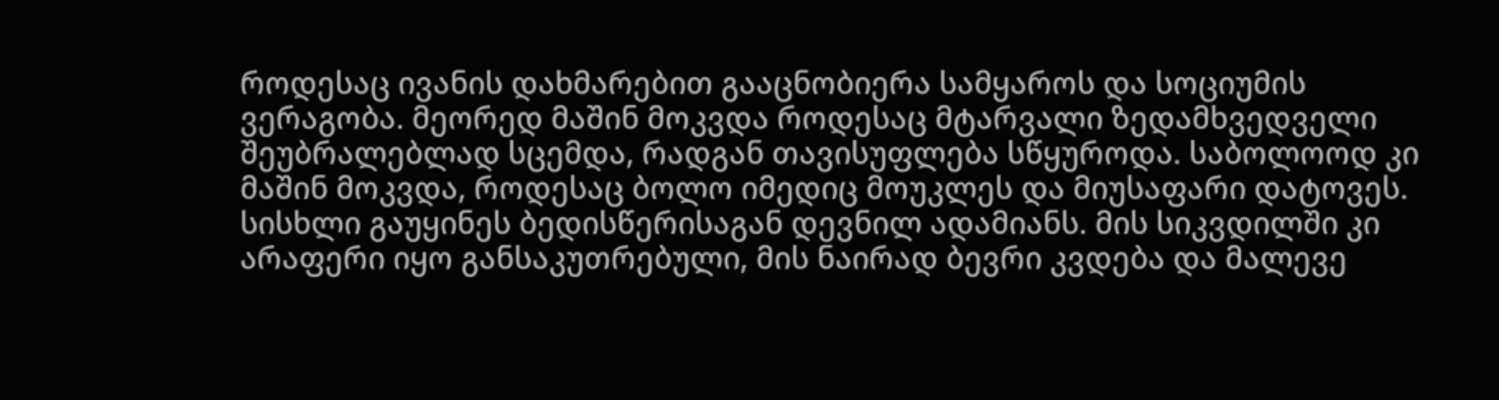როდესაც ივანის დახმარებით გააცნობიერა სამყაროს და სოციუმის ვერაგობა. მეორედ მაშინ მოკვდა როდესაც მტარვალი ზედამხვედველი შეუბრალებლად სცემდა, რადგან თავისუფლება სწყუროდა. საბოლოოდ კი მაშინ მოკვდა, როდესაც ბოლო იმედიც მოუკლეს და მიუსაფარი დატოვეს. სისხლი გაუყინეს ბედისწერისაგან დევნილ ადამიანს. მის სიკვდილში კი არაფერი იყო განსაკუთრებული, მის ნაირად ბევრი კვდება და მალევე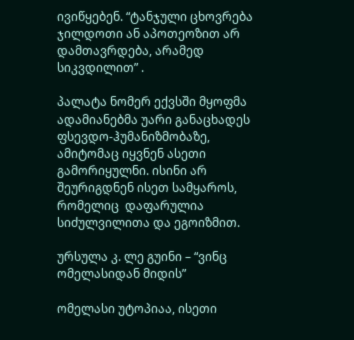ივიწყებენ. “ტანჯული ცხოვრება ჯილდოთი ან აპოთეოზით არ დამთავრდება, არამედ სიკვდილით” .

პალატა ნომერ ექვსში მყოფმა ადამიანებმა უარი განაცხადეს ფსევდო-ჰუმანიზმობაზე, ამიტომაც იყვნენ ასეთი გამორიყულნი. ისინი არ შეურიგდნენ ისეთ სამყაროს, რომელიც  დაფარულია სიძულვილითა და ეგოიზმით.

ურსულა კ. ლე გუინი – “ვინც ომელასიდან მიდის”

ომელასი უტოპიაა, ისეთი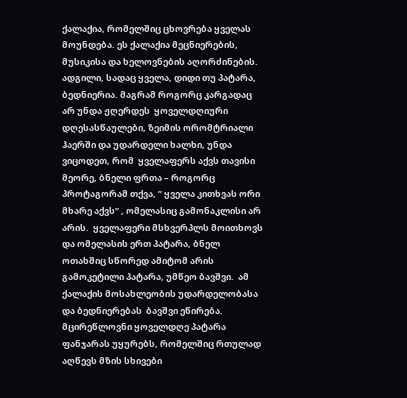ქალაქია, რომელშიც ცხოვრება ყველას მოუნდება. ეს ქალაქია მეცნიერების, მუსიკისა და ხელოვნების აღორძინების. ადგილი, სადაც ყველა, დიდი თუ პატარა, ბედნიერია. მაგრამ როგორც კარგადაც არ უნდა ჟღერდეს  ყოველდღიური დღესასწაულები, ზეიმის ორომტრიალი ჰაერში და უდარდელი ხალხი, უნდა ვიცოდეთ, რომ  ყველაფერს აქვს თავისი მეორე, ბნელი ფრთა – როგორც პროტაგორამ თქვა, ” ყველა კითხვას ორი მხარე აქვს” , ომელასიც გამონაკლისი არ არის.  ყველაფერი მსხვერპლს მოითხოვს და ომელასის ერთ პატარა, ბნელ ოთახშიც სწორედ ამიტომ არის გამოკეტილი პატარა, უმწეო ბავშვი.  ამ ქალაქის მოსახლეობის უდარდელობასა და ბედნიერებას  ბავშვი ეწირება. მცირეწლოვნი ყოველდღე პატარა  ფანჯარას უყურებს, რომელშიც რთულად აღწევს მზის სხივები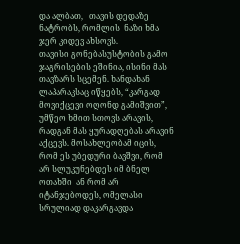და ალბათ,   თავის დედაზე ნატრობს, რომლის  ნაზი ხმა ჯერ კიდევ ახსოვს.
თავისი გონებასუსტობის გამო  ჯაგრისების ეშინია, ისინი მას თავზარს სცემენ. ხანდახან ლაპარაკსაც იწყებს, “კარგად მოვიქცევი ოღონდ გამიშვით”, უმწეო ხმით სთოვს არავის, რადგან მას ყურადღებას არავინ აქცევს. მოსახლეობამ იცის, რომ ეს უბედური ბავშვი, რომ არ სლუკუნებდეს იმ ბნელ ოთახში  ან რომ არ იტანჯებოდეს, ომელასი სრულიად დაკარგავდა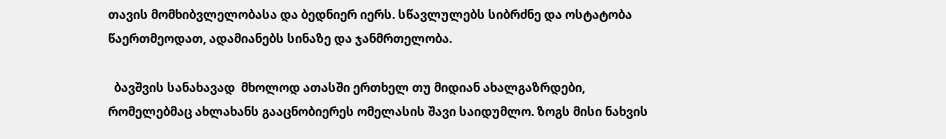თავის მომხიბვლელობასა და ბედნიერ იერს. სწავლულებს სიბრძნე და ოსტატობა წაერთმეოდათ, ადამიანებს სინაზე და ჯანმრთელობა.

  ბავშვის სანახავად  მხოლოდ ათასში ერთხელ თუ მიდიან ახალგაზრდები, რომელებმაც ახლახანს გააცნობიერეს ომელასის შავი საიდუმლო. ზოგს მისი ნახვის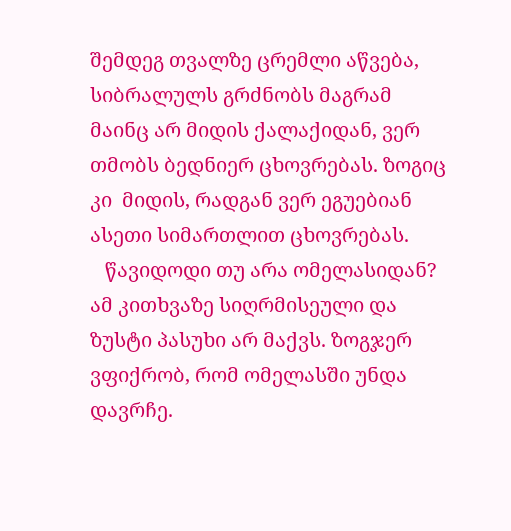შემდეგ თვალზე ცრემლი აწვება, სიბრალულს გრძნობს მაგრამ მაინც არ მიდის ქალაქიდან, ვერ თმობს ბედნიერ ცხოვრებას. ზოგიც კი  მიდის, რადგან ვერ ეგუებიან  ასეთი სიმართლით ცხოვრებას.
   წავიდოდი თუ არა ომელასიდან? ამ კითხვაზე სიღრმისეული და ზუსტი პასუხი არ მაქვს. ზოგჯერ ვფიქრობ, რომ ომელასში უნდა დავრჩე.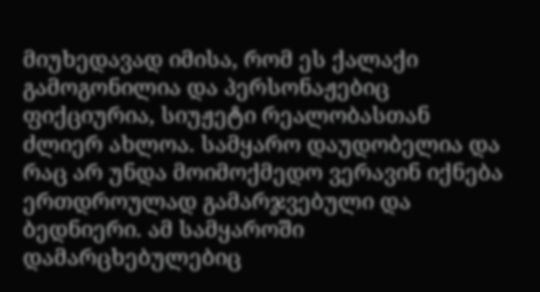მიუხედავად იმისა, რომ ეს ქალაქი გამოგონილია და პერსონაჟებიც ფიქციურია, სიუჟეტი რეალობასთან ძლიერ ახლოა. სამყარო დაუდობელია და რაც არ უნდა მოიმოქმედო ვერავინ იქნება ერთდროულად გამარჯვებული და ბედნიერი. ამ სამყაროში დამარცხებულებიც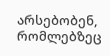არსებობენ, რომლებზეც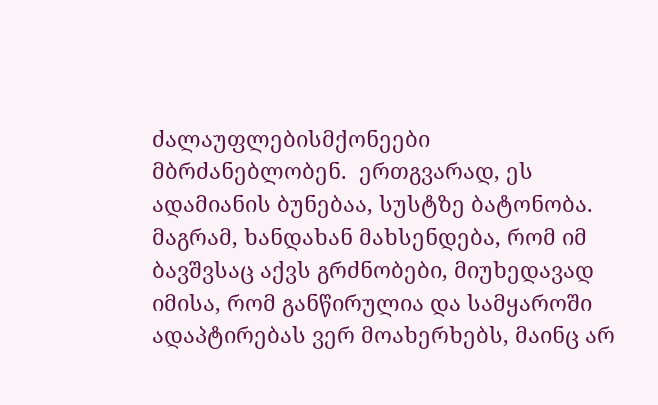ძალაუფლებისმქონეები მბრძანებლობენ.  ერთგვარად, ეს ადამიანის ბუნებაა, სუსტზე ბატონობა. მაგრამ, ხანდახან მახსენდება, რომ იმ ბავშვსაც აქვს გრძნობები, მიუხედავად იმისა, რომ განწირულია და სამყაროში ადაპტირებას ვერ მოახერხებს, მაინც არ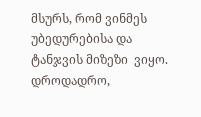მსურს, რომ ვინმეს უბედურებისა და ტანჯვის მიზეზი  ვიყო. დროდადრო,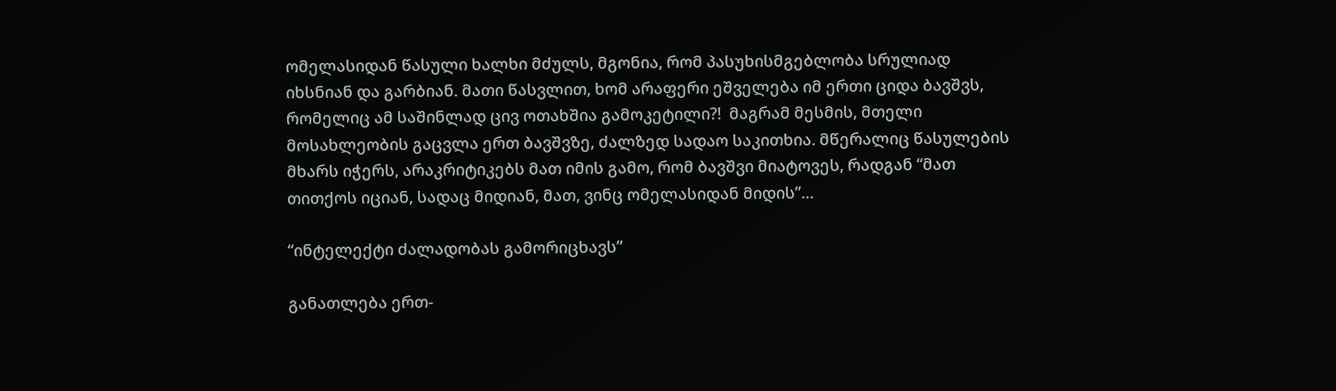ომელასიდან წასული ხალხი მძულს, მგონია, რომ პასუხისმგებლობა სრულიად იხსნიან და გარბიან. მათი წასვლით, ხომ არაფერი ეშველება იმ ერთი ციდა ბავშვს, რომელიც ამ საშინლად ცივ ოთახშია გამოკეტილი?!  მაგრამ მესმის, მთელი მოსახლეობის გაცვლა ერთ ბავშვზე, ძალზედ სადაო საკითხია. მწერალიც წასულების მხარს იჭერს, არაკრიტიკებს მათ იმის გამო, რომ ბავშვი მიატოვეს, რადგან “მათ თითქოს იციან, სადაც მიდიან, მათ, ვინც ომელასიდან მიდის”…

“ინტელექტი ძალადობას გამორიცხავს”

განათლება ერთ-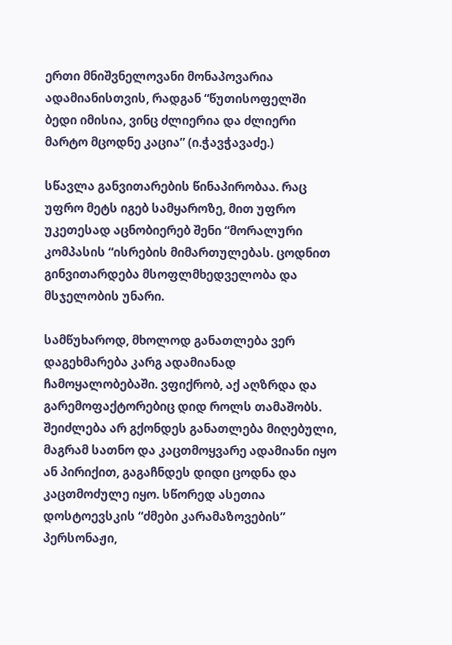ერთი მნიშვნელოვანი მონაპოვარია ადამიანისთვის, რადგან “წუთისოფელში ბედი იმისია, ვინც ძლიერია და ძლიერი მარტო მცოდნე კაცია” (ი.ჭავჭავაძე.)

სწავლა განვითარების წინაპირობაა. რაც უფრო მეტს იგებ სამყაროზე, მით უფრო უკეთესად აცნობიერებ შენი “მორალური კომპასის “ისრების მიმართულებას. ცოდნით გინვითარდება მსოფლმხედველობა და მსჯელობის უნარი.

სამწუხაროდ, მხოლოდ განათლება ვერ დაგეხმარება კარგ ადამიანად ჩამოყალობებაში. ვფიქრობ, აქ აღზრდა და გარემოფაქტორებიც დიდ როლს თამაშობს. შეიძლება არ გქონდეს განათლება მიღებული, მაგრამ სათნო და კაცთმოყვარე ადამიანი იყო ან პირიქით, გაგაჩნდეს დიდი ცოდნა და კაცთმოძულე იყო. სწორედ ასეთია დოსტოევსკის “ძმები კარამაზოვების” პერსონაჟი,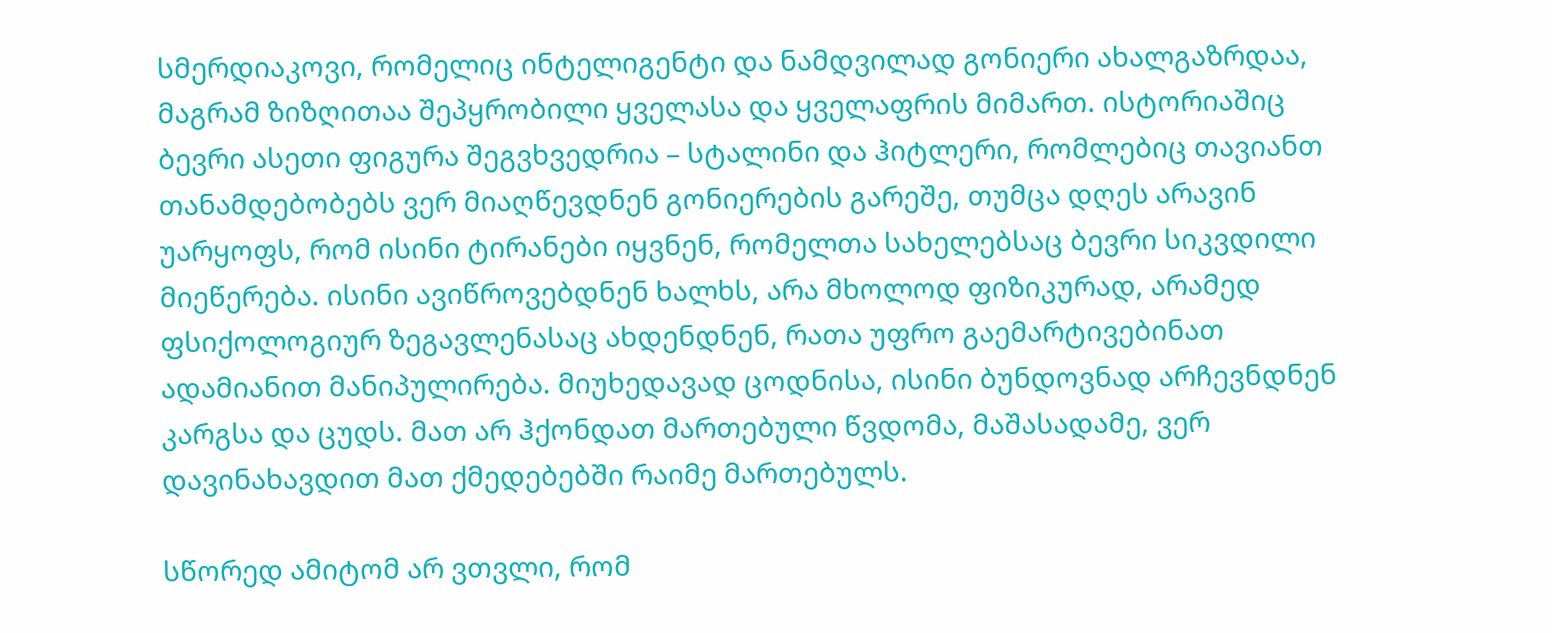სმერდიაკოვი, რომელიც ინტელიგენტი და ნამდვილად გონიერი ახალგაზრდაა, მაგრამ ზიზღითაა შეპყრობილი ყველასა და ყველაფრის მიმართ. ისტორიაშიც ბევრი ასეთი ფიგურა შეგვხვედრია – სტალინი და ჰიტლერი, რომლებიც თავიანთ თანამდებობებს ვერ მიაღწევდნენ გონიერების გარეშე, თუმცა დღეს არავინ უარყოფს, რომ ისინი ტირანები იყვნენ, რომელთა სახელებსაც ბევრი სიკვდილი მიეწერება. ისინი ავიწროვებდნენ ხალხს, არა მხოლოდ ფიზიკურად, არამედ ფსიქოლოგიურ ზეგავლენასაც ახდენდნენ, რათა უფრო გაემარტივებინათ ადამიანით მანიპულირება. მიუხედავად ცოდნისა, ისინი ბუნდოვნად არჩევნდნენ კარგსა და ცუდს. მათ არ ჰქონდათ მართებული წვდომა, მაშასადამე, ვერ დავინახავდით მათ ქმედებებში რაიმე მართებულს.

სწორედ ამიტომ არ ვთვლი, რომ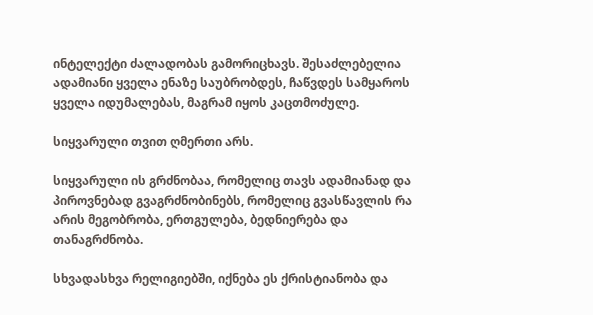ინტელექტი ძალადობას გამორიცხავს. შესაძლებელია ადამიანი ყველა ენაზე საუბრობდეს, ჩაწვდეს სამყაროს ყველა იდუმალებას, მაგრამ იყოს კაცთმოძულე.

სიყვარული თვით ღმერთი არს.

სიყვარული ის გრძნობაა, რომელიც თავს ადამიანად და პიროვნებად გვაგრძნობინებს, რომელიც გვასწავლის რა არის მეგობრობა, ერთგულება, ბედნიერება და თანაგრძნობა.

სხვადასხვა რელიგიებში, იქნება ეს ქრისტიანობა და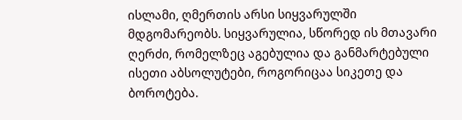ისლამი, ღმერთის არსი სიყვარულში მდგომარეობს. სიყვარულია, სწორედ ის მთავარი ღერძი, რომელზეც აგებულია და განმარტებული ისეთი აბსოლუტები, როგორიცაა სიკეთე და ბოროტება.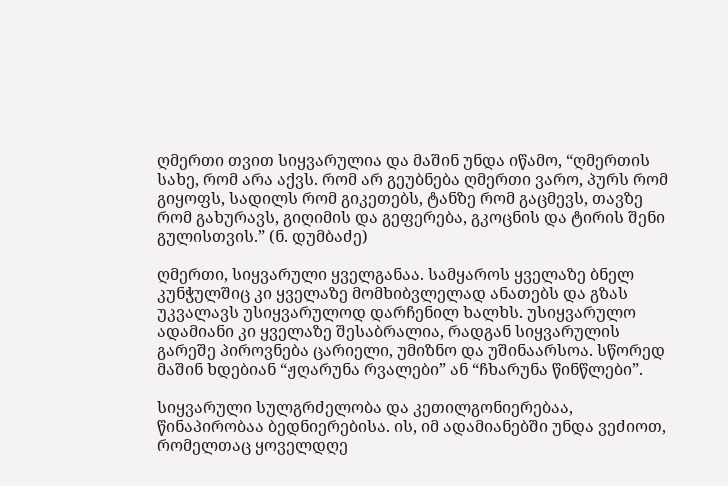ღმერთი თვით სიყვარულია და მაშინ უნდა იწამო, “ღმერთის სახე, რომ არა აქვს. რომ არ გეუბნება ღმერთი ვარო, პურს რომ გიყოფს, სადილს რომ გიკეთებს, ტანზე რომ გაცმევს, თავზე რომ გახურავს, გიღიმის და გეფერება, გკოცნის და ტირის შენი გულისთვის.” (ნ. დუმბაძე)

ღმერთი, სიყვარული ყველგანაა. სამყაროს ყველაზე ბნელ კუნჭულშიც კი ყველაზე მომხიბვლელად ანათებს და გზას უკვალავს უსიყვარულოდ დარჩენილ ხალხს. უსიყვარულო ადამიანი კი ყველაზე შესაბრალია, რადგან სიყვარულის გარეშე პიროვნება ცარიელი, უმიზნო და უშინაარსოა. სწორედ მაშინ ხდებიან “ჟღარუნა რვალები” ან “ჩხარუნა წინწლები”.

სიყვარული სულგრძელობა და კეთილგონიერებაა, წინაპირობაა ბედნიერებისა. ის, იმ ადამიანებში უნდა ვეძიოთ, რომელთაც ყოველდღე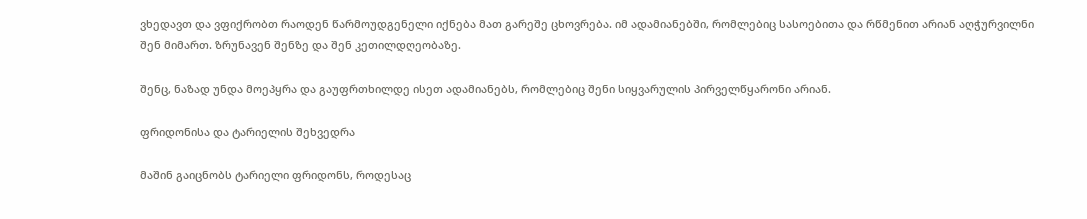ვხედავთ და ვფიქრობთ რაოდენ წარმოუდგენელი იქნება მათ გარეშე ცხოვრება. იმ ადამიანებში, რომლებიც სასოებითა და რწმენით არიან აღჭურვილნი შენ მიმართ. ზრუნავენ შენზე და შენ კეთილდღეობაზე.

შენც, ნაზად უნდა მოეპყრა და გაუფრთხილდე ისეთ ადამიანებს, რომლებიც შენი სიყვარულის პირველწყარონი არიან.

ფრიდონისა და ტარიელის შეხვედრა

მაშინ გაიცნობს ტარიელი ფრიდონს, როდესაც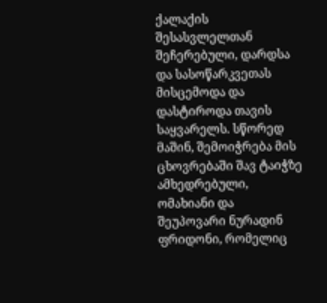ქალაქის შესასვლელთან შეჩერებული, დარდსა და სასოწარკვეთას მისცემოდა და დასტიროდა თავის საყვარელს. სწორედ მაშინ, შემოიჭრება მის ცხოვრებაში შავ ტაიჭზე ამხედრებული, ომახიანი და შეუპოვარი ნურადინ ფრიდონი, რომელიც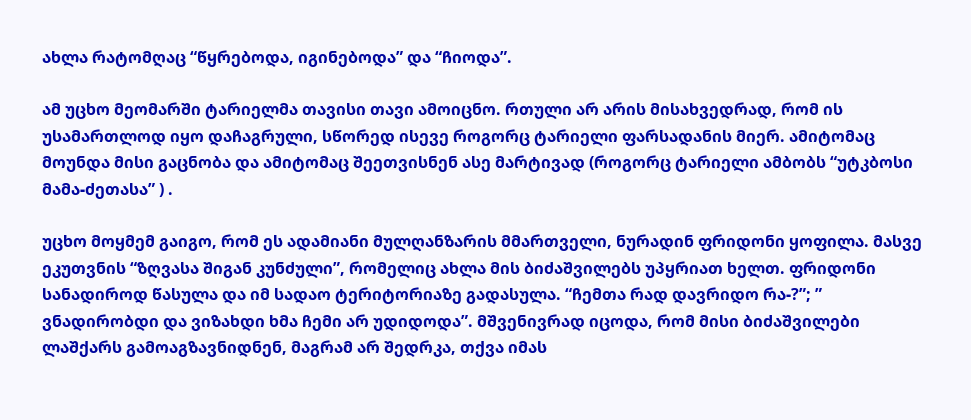ახლა რატომღაც “წყრებოდა, იგინებოდა” და “ჩიოდა”.

ამ უცხო მეომარში ტარიელმა თავისი თავი ამოიცნო. რთული არ არის მისახვედრად, რომ ის უსამართლოდ იყო დაჩაგრული, სწორედ ისევე როგორც ტარიელი ფარსადანის მიერ. ამიტომაც მოუნდა მისი გაცნობა და ამიტომაც შეეთვისნენ ასე მარტივად (როგორც ტარიელი ამბობს “უტკბოსი მამა-ძეთასა” ) .

უცხო მოყმემ გაიგო, რომ ეს ადამიანი მულღანზარის მმართველი, ნურადინ ფრიდონი ყოფილა. მასვე ეკუთვნის “ზღვასა შიგან კუნძული”, რომელიც ახლა მის ბიძაშვილებს უპყრიათ ხელთ. ფრიდონი სანადიროდ წასულა და იმ სადაო ტერიტორიაზე გადასულა. “ჩემთა რად დავრიდო რა-?”; ” ვნადირობდი და ვიზახდი ხმა ჩემი არ უდიდოდა”. მშვენივრად იცოდა, რომ მისი ბიძაშვილები ლაშქარს გამოაგზავნიდნენ, მაგრამ არ შედრკა, თქვა იმას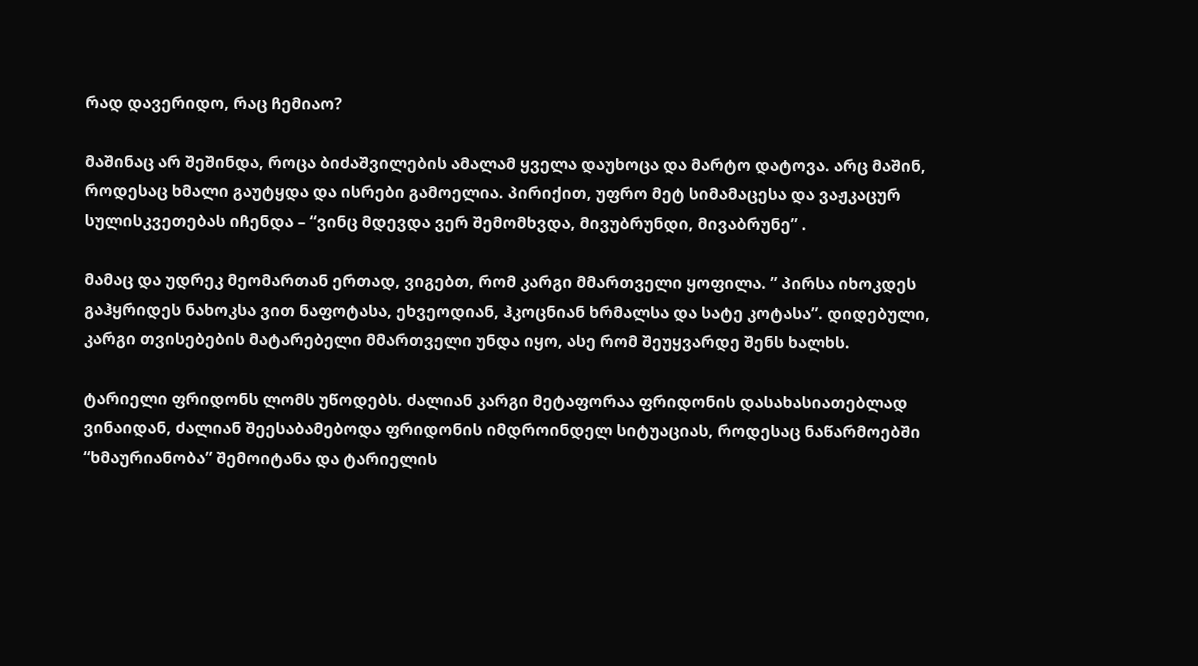რად დავერიდო, რაც ჩემიაო?

მაშინაც არ შეშინდა, როცა ბიძაშვილების ამალამ ყველა დაუხოცა და მარტო დატოვა. არც მაშინ, როდესაც ხმალი გაუტყდა და ისრები გამოელია. პირიქით, უფრო მეტ სიმამაცესა და ვაჟკაცურ სულისკვეთებას იჩენდა – “ვინც მდევდა ვერ შემომხვდა, მივუბრუნდი, მივაბრუნე” .

მამაც და უდრეკ მეომართან ერთად, ვიგებთ, რომ კარგი მმართველი ყოფილა. ” პირსა იხოკდეს გაჰყრიდეს ნახოკსა ვით ნაფოტასა, ეხვეოდიან, ჰკოცნიან ხრმალსა და სატე კოტასა”. დიდებული, კარგი თვისებების მატარებელი მმართველი უნდა იყო, ასე რომ შეუყვარდე შენს ხალხს.

ტარიელი ფრიდონს ლომს უწოდებს. ძალიან კარგი მეტაფორაა ფრიდონის დასახასიათებლად ვინაიდან, ძალიან შეესაბამებოდა ფრიდონის იმდროინდელ სიტუაციას, როდესაც ნაწარმოებში “ხმაურიანობა” შემოიტანა და ტარიელის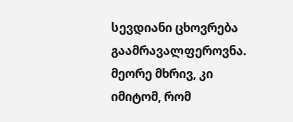სევდიანი ცხოვრება გაამრავალფეროვნა. მეორე მხრივ, კი იმიტომ, რომ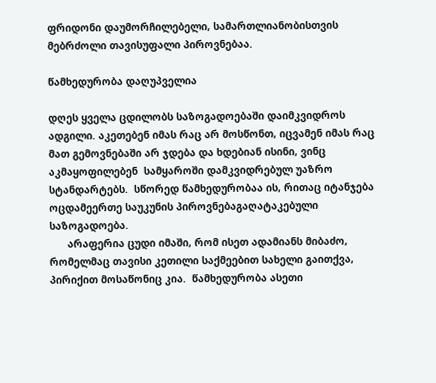ფრიდონი დაუმორჩილებელი, სამართლიანობისთვის მებრძოლი თავისუფალი პიროვნებაა.

წამხედურობა დაღუპველია

დღეს ყველა ცდილობს საზოგადოებაში დაიმკვიდროს ადგილი. აკეთებენ იმას რაც არ მოსწონთ, იცვამენ იმას რაც მათ გემოვნებაში არ ჯდება და ხდებიან ისინი, ვინც აკმაყოფილებენ  სამყაროში დამკვიდრებულ უაზრო სტანდარტებს.  სწორედ წამხედურობაა ის, რითაც იტანჯება ოცდამეერთე საუკუნის პიროვნებაგაღატაკებული საზოგადოება.
      არაფერია ცუდი იმაში, რომ ისეთ ადამიანს მიბაძო, რომელმაც თავისი კეთილი საქმეებით სახელი გაითქვა, პირიქით მოსაწონიც კია.  წამხედურობა ასეთი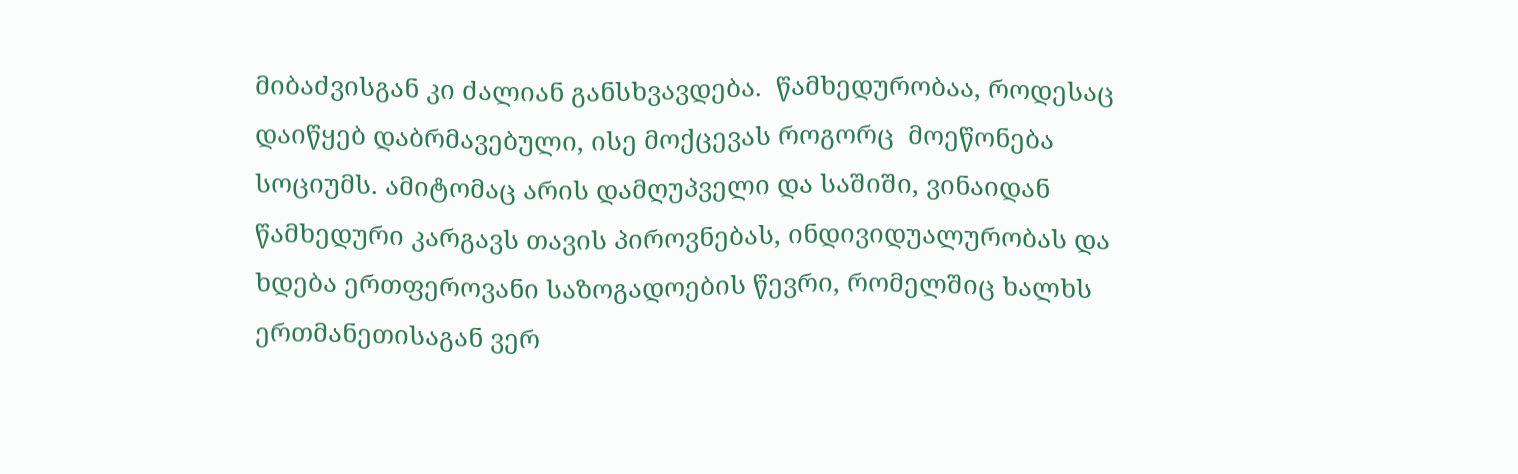მიბაძვისგან კი ძალიან განსხვავდება.  წამხედურობაა, როდესაც დაიწყებ დაბრმავებული, ისე მოქცევას როგორც  მოეწონება სოციუმს. ამიტომაც არის დამღუპველი და საშიში, ვინაიდან წამხედური კარგავს თავის პიროვნებას, ინდივიდუალურობას და ხდება ერთფეროვანი საზოგადოების წევრი, რომელშიც ხალხს ერთმანეთისაგან ვერ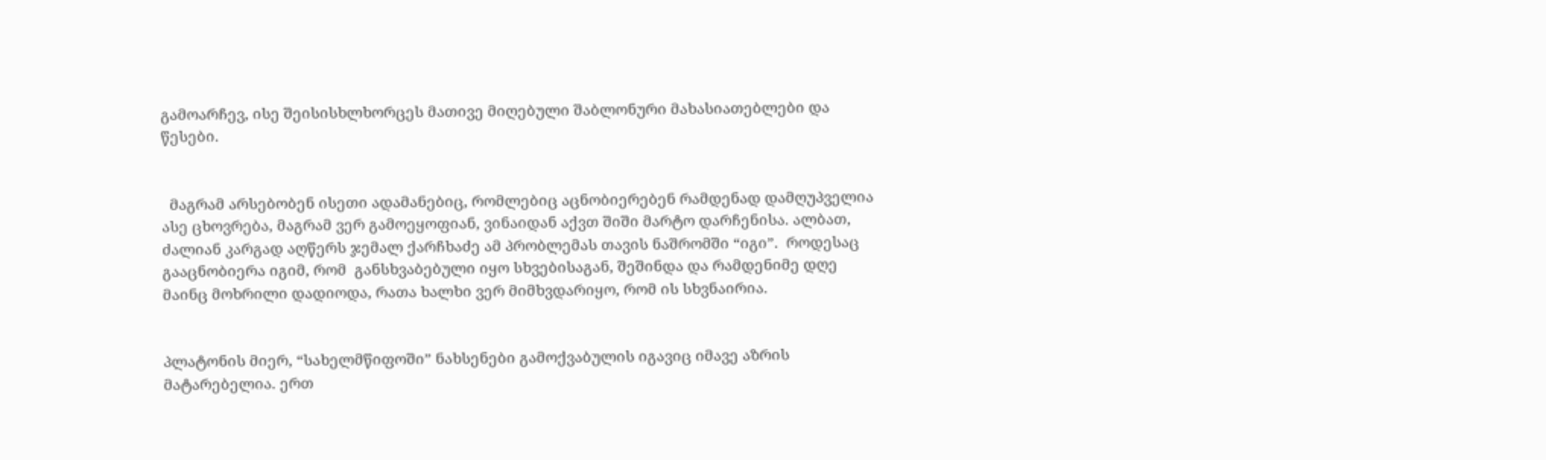გამოარჩევ, ისე შეისისხლხორცეს მათივე მიღებული შაბლონური მახასიათებლები და წესები.


  მაგრამ არსებობენ ისეთი ადამანებიც, რომლებიც აცნობიერებენ რამდენად დამღუპველია ასე ცხოვრება, მაგრამ ვერ გამოეყოფიან, ვინაიდან აქვთ შიში მარტო დარჩენისა. ალბათ, ძალიან კარგად აღწერს ჯემალ ქარჩხაძე ამ პრობლემას თავის ნაშრომში “იგი”.  როდესაც გააცნობიერა იგიმ, რომ  განსხვაბებული იყო სხვებისაგან, შეშინდა და რამდენიმე დღე მაინც მოხრილი დადიოდა, რათა ხალხი ვერ მიმხვდარიყო, რომ ის სხვნაირია.


პლატონის მიერ, “სახელმწიფოში” ნახსენები გამოქვაბულის იგავიც იმავე აზრის მატარებელია. ერთ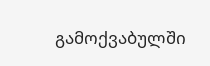გამოქვაბულში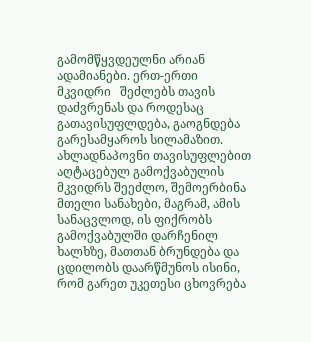გამომწყვდეულნი არიან ადამიანები. ერთ-ერთი მკვიდრი   შეძლებს თავის დაძვრენას და როდესაც გათავისუფლდება, გაოგნდება გარესამყაროს სილამაზით. ახლადნაპოვნი თავისუფლებით აღტაცებულ გამოქვაბულის მკვიდრს შეეძლო, შემოერბინა მთელი სანახები, მაგრამ, ამის სანაცვლოდ, ის ფიქრობს გამოქვაბულში დარჩენილ ხალხზე, მათთან ბრუნდება და ცდილობს დაარწმუნოს ისინი, რომ გარეთ უკეთესი ცხოვრება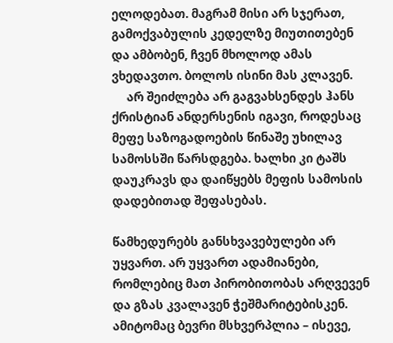ელოდებათ. მაგრამ მისი არ სჯერათ, გამოქვაბულის კედელზე მიუთითებენ და ამბობენ, ჩვენ მხოლოდ ამას ვხედავთო. ბოლოს ისინი მას კლავენ.
     არ შეიძლება არ გაგვახსენდეს ჰანს ქრისტიან ანდერსენის იგავი, როდესაც მეფე საზოგადოების წინაშე უხილავ სამოსსში წარსდგება. ხალხი კი ტაშს დაუკრავს და დაიწყებს მეფის სამოსის დადებითად შეფასებას.

წამხედურებს განსხვავებულები არ უყვართ. არ უყვართ ადამიანები, რომლებიც მათ პირობითობას არღვევენ და გზას კვალავენ ჭეშმარიტებისკენ. ამიტომაც ბევრი მსხვერპლია – ისევე,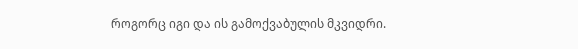როგორც იგი და ის გამოქვაბულის მკვიდრი.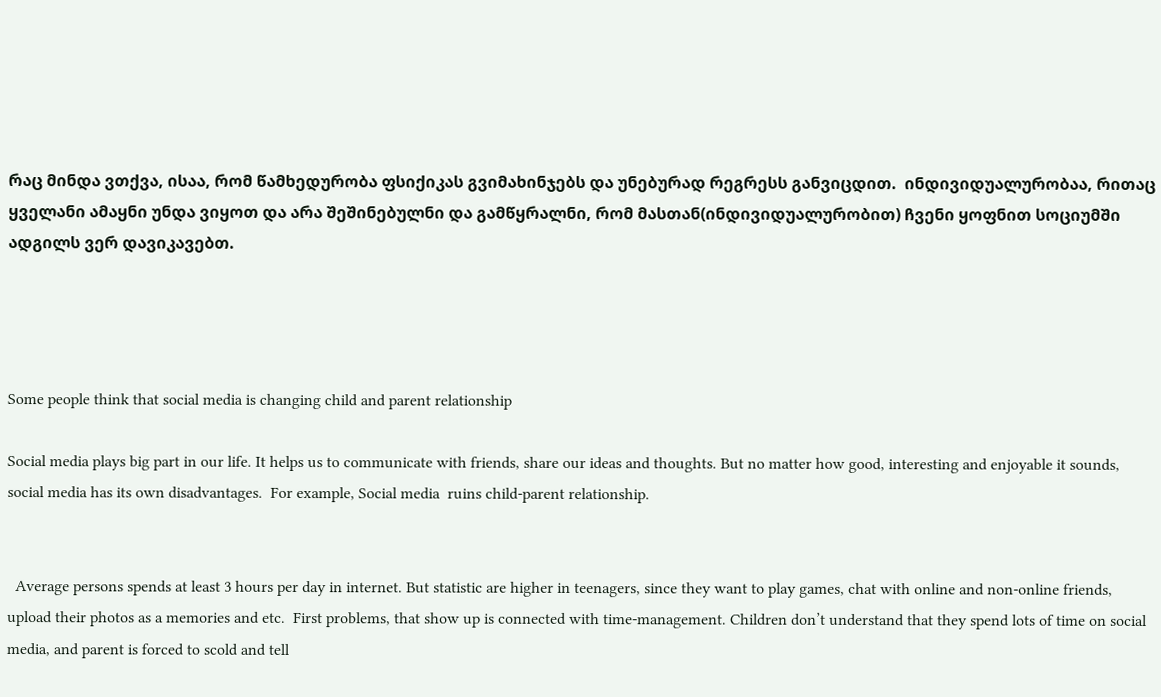რაც მინდა ვთქვა, ისაა, რომ წამხედურობა ფსიქიკას გვიმახინჯებს და უნებურად რეგრესს განვიცდით.  ინდივიდუალურობაა, რითაც ყველანი ამაყნი უნდა ვიყოთ და არა შეშინებულნი და გამწყრალნი, რომ მასთან(ინდივიდუალურობით) ჩვენი ყოფნით სოციუმში ადგილს ვერ დავიკავებთ.




Some people think that social media is changing child and parent relationship

Social media plays big part in our life. It helps us to communicate with friends, share our ideas and thoughts. But no matter how good, interesting and enjoyable it sounds, social media has its own disadvantages.  For example, Social media  ruins child-parent relationship.


  Average persons spends at least 3 hours per day in internet. But statistic are higher in teenagers, since they want to play games, chat with online and non-online friends,  upload their photos as a memories and etc.  First problems, that show up is connected with time-management. Children don’t understand that they spend lots of time on social media, and parent is forced to scold and tell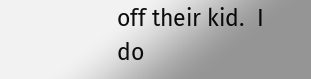off their kid.  I do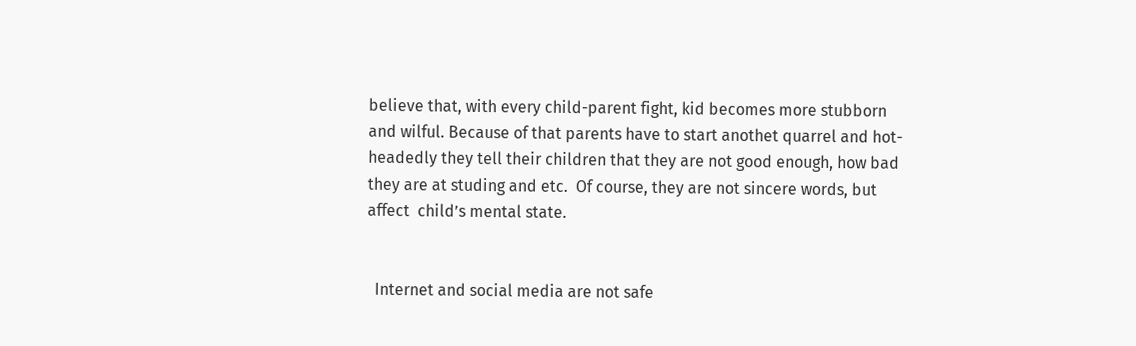believe that, with every child-parent fight, kid becomes more stubborn and wilful. Because of that parents have to start anothet quarrel and hot-headedly they tell their children that they are not good enough, how bad they are at studing and etc.  Of course, they are not sincere words, but affect  child’s mental state.


  Internet and social media are not safe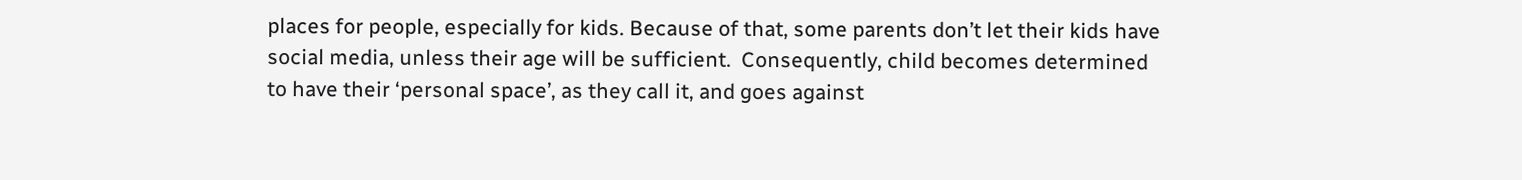places for people, especially for kids. Because of that, some parents don’t let their kids have social media, unless their age will be sufficient.  Consequently, child becomes determined to have their ‘personal space’, as they call it, and goes against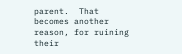parent.  That becomes another reason, for ruining their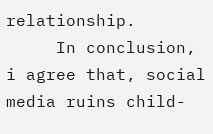relationship.
     In conclusion, i agree that, social media ruins child-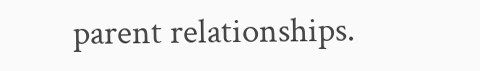parent relationships.